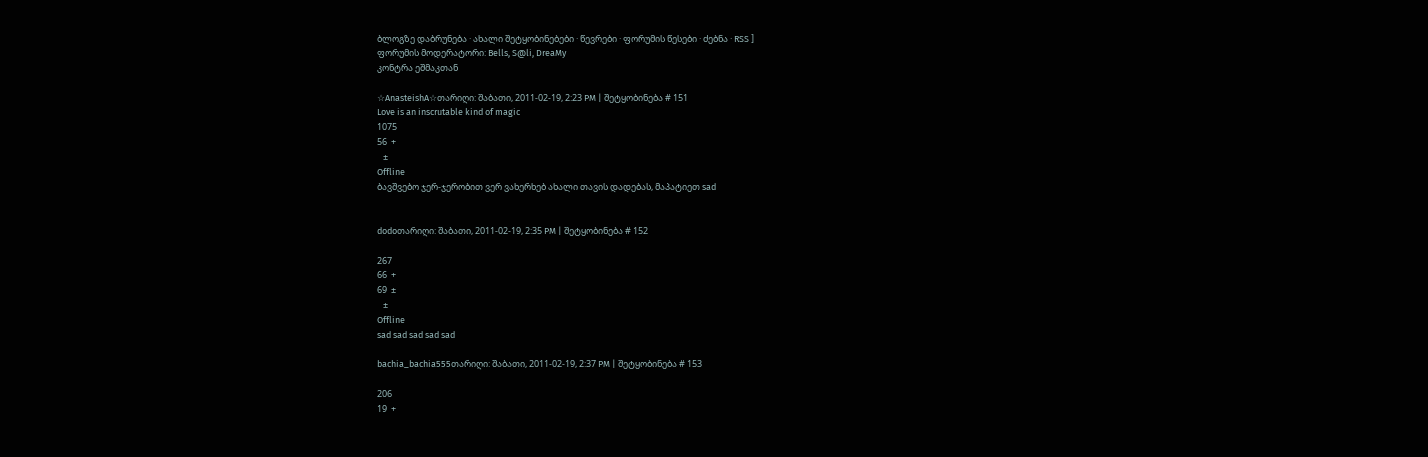ბლოგზე დაბრუნება · ახალი შეტყობინებები · წევრები · ფორუმის წესები · ძებნა · RSS ]
ფორუმის მოდერატორი: Bells, S@li, DreaMy
კონტრა ეშმაკთან

☆AnasteishA☆თარიღი: შაბათი, 2011-02-19, 2:23 PM | შეტყობინება # 151
Love is an inscrutable kind of magic
1075
56  +
   ±
Offline
ბავშვებო ჯერ-ჯერობით ვერ ვახერხებ ახალი თავის დადებას, მაპატიეთ sad


dodoთარიღი: შაბათი, 2011-02-19, 2:35 PM | შეტყობინება # 152

267
66  +
69  ±
   ±
Offline
sad sad sad sad sad

bachia_bachia555თარიღი: შაბათი, 2011-02-19, 2:37 PM | შეტყობინება # 153

206
19  +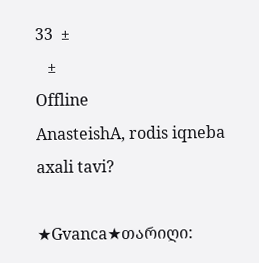33  ±
   ±
Offline
AnasteishA, rodis iqneba axali tavi?

★Gvanca★თარიღი: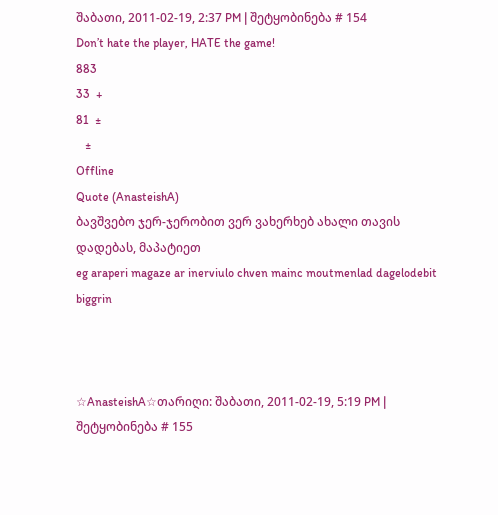შაბათი, 2011-02-19, 2:37 PM | შეტყობინება # 154
Don’t hate the player, HATE the game!
883
33  +
81  ±
   ±
Offline
Quote (AnasteishA)
ბავშვებო ჯერ-ჯერობით ვერ ვახერხებ ახალი თავის დადებას, მაპატიეთ
eg araperi magaze ar inerviulo chven mainc moutmenlad dagelodebit biggrin



☆AnasteishA☆თარიღი: შაბათი, 2011-02-19, 5:19 PM | შეტყობინება # 155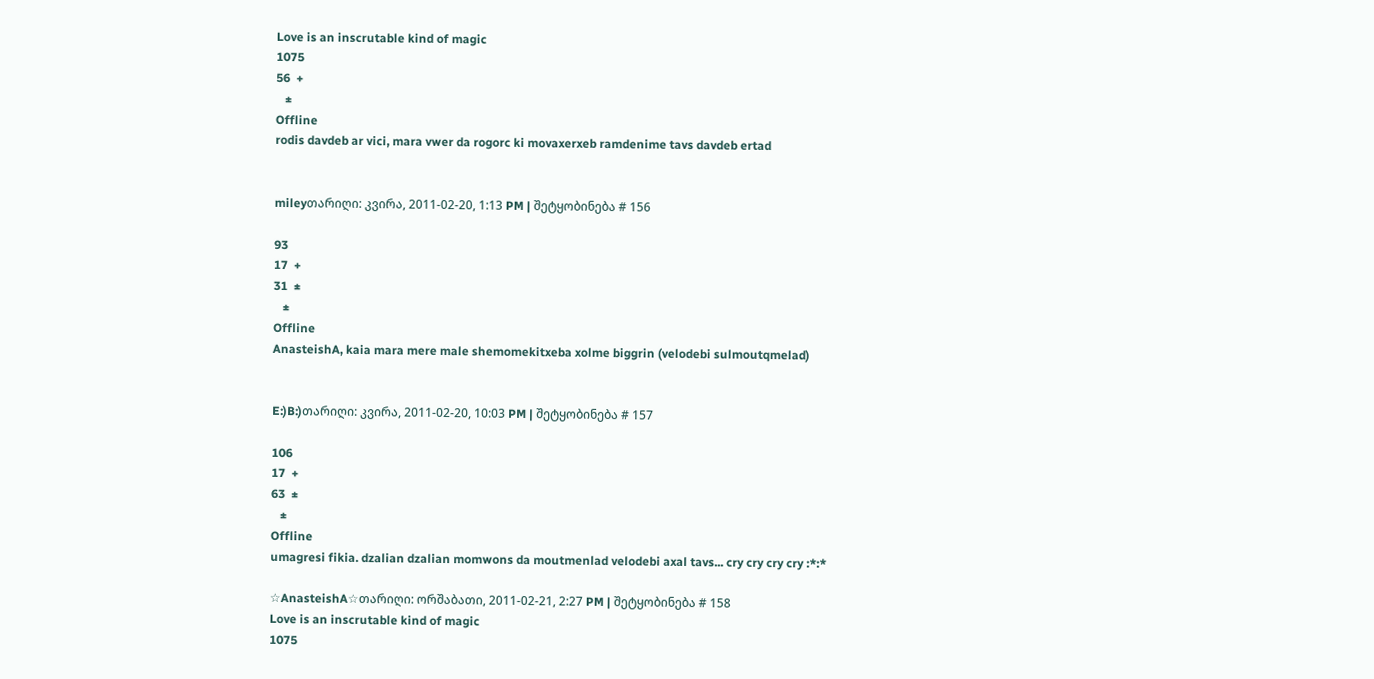Love is an inscrutable kind of magic
1075
56  +
   ±
Offline
rodis davdeb ar vici, mara vwer da rogorc ki movaxerxeb ramdenime tavs davdeb ertad


mileyთარიღი: კვირა, 2011-02-20, 1:13 PM | შეტყობინება # 156

93
17  +
31  ±
   ±
Offline
AnasteishA, kaia mara mere male shemomekitxeba xolme biggrin (velodebi sulmoutqmelad)


E:)B:)თარიღი: კვირა, 2011-02-20, 10:03 PM | შეტყობინება # 157

106
17  +
63  ±
   ±
Offline
umagresi fikia. dzalian dzalian momwons da moutmenlad velodebi axal tavs... cry cry cry cry :*:*

☆AnasteishA☆თარიღი: ორშაბათი, 2011-02-21, 2:27 PM | შეტყობინება # 158
Love is an inscrutable kind of magic
1075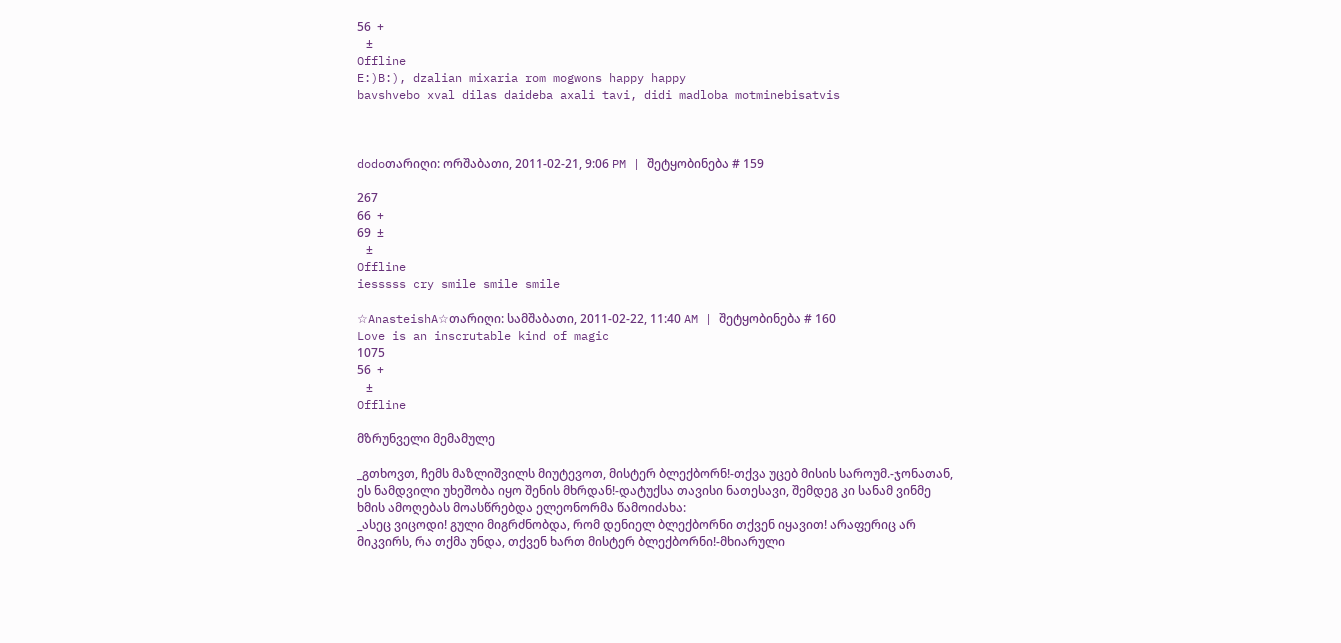56  +
   ±
Offline
E:)B:), dzalian mixaria rom mogwons happy happy
bavshvebo xval dilas daideba axali tavi, didi madloba motminebisatvis



dodoთარიღი: ორშაბათი, 2011-02-21, 9:06 PM | შეტყობინება # 159

267
66  +
69  ±
   ±
Offline
iesssss cry smile smile smile

☆AnasteishA☆თარიღი: სამშაბათი, 2011-02-22, 11:40 AM | შეტყობინება # 160
Love is an inscrutable kind of magic
1075
56  +
   ±
Offline

მზრუნველი მემამულე

_გთხოვთ, ჩემს მაზლიშვილს მიუტევოთ, მისტერ ბლექბორნ!-თქვა უცებ მისის საროუმ.-ჯონათან, ეს ნამდვილი უხეშობა იყო შენის მხრდან!-დატუქსა თავისი ნათესავი, შემდეგ კი სანამ ვინმე ხმის ამოღებას მოასწრებდა ელეონორმა წამოიძახა:
_ასეც ვიცოდი! გული მიგრძნობდა, რომ დენიელ ბლექბორნი თქვენ იყავით! არაფერიც არ მიკვირს, რა თქმა უნდა, თქვენ ხართ მისტერ ბლექბორნი!-მხიარული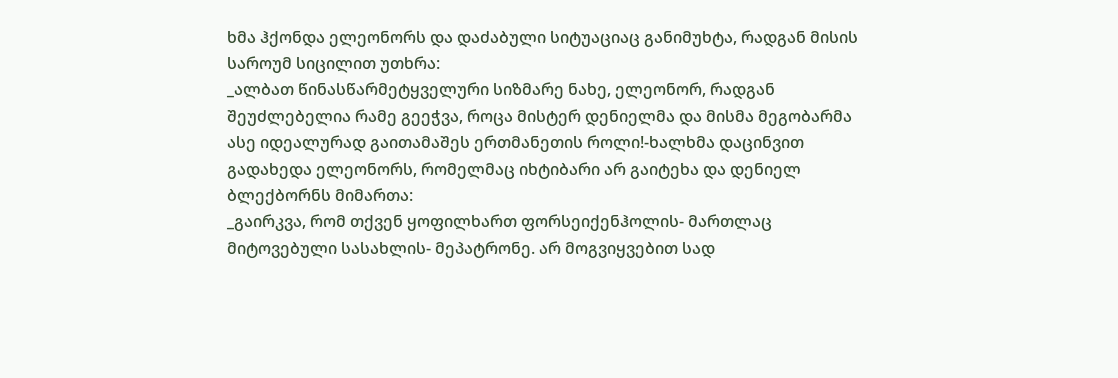ხმა ჰქონდა ელეონორს და დაძაბული სიტუაციაც განიმუხტა, რადგან მისის საროუმ სიცილით უთხრა:
_ალბათ წინასწარმეტყველური სიზმარე ნახე, ელეონორ, რადგან შეუძლებელია რამე გეეჭვა, როცა მისტერ დენიელმა და მისმა მეგობარმა ასე იდეალურად გაითამაშეს ერთმანეთის როლი!-ხალხმა დაცინვით გადახედა ელეონორს, რომელმაც იხტიბარი არ გაიტეხა და დენიელ ბლექბორნს მიმართა:
_გაირკვა, რომ თქვენ ყოფილხართ ფორსეიქენჰოლის- მართლაც მიტოვებული სასახლის- მეპატრონე. არ მოგვიყვებით სად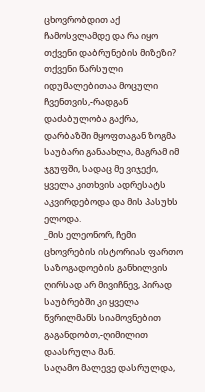ცხოვრობდით აქ ჩამოსვლამდე და რა იყო თქვენი დაბრუნების მიზეზი? თქვენი წარსული იდუმალებითაა მოცული ჩვენთვის,-რადგან დაძაბულობა გაქრა, დარბაზში მყოფთაგან ზოგმა საუბარი განაახლა, მაგრამ იმ ჯგუფში, სადაც მე ვიჯექი, ყველა კითხვის ადრესატს აკვირდებოდა და მის პასუხს ელოდა.
_მის ელეონორ, ჩემი ცხოვრების ისტორიას ფართო საზოგადოების განხილვის ღირსად არ მივიჩნევ, პირად საუბრებში კი ყველა წვრილმანს სიამოვნებით გაგანდობთ,-ღიმილით დაასრულა მან.
საღამო მალევე დასრულდა,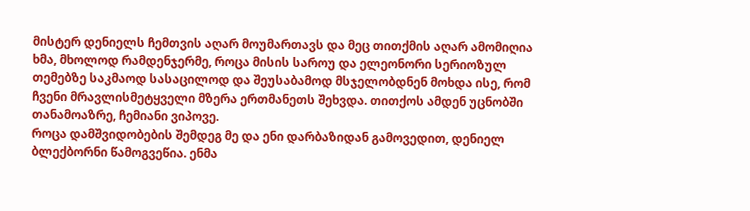მისტერ დენიელს ჩემთვის აღარ მოუმართავს და მეც თითქმის აღარ ამომიღია ხმა, მხოლოდ რამდენჯერმე, როცა მისის საროუ და ელეონორი სერიოზულ თემებზე საკმაოდ სასაცილოდ და შეუსაბამოდ მსჯელობდნენ მოხდა ისე, რომ ჩვენი მრავლისმეტყველი მზერა ერთმანეთს შეხვდა. თითქოს ამდენ უცნობში თანამოაზრე, ჩემიანი ვიპოვე.
როცა დამშვიდობების შემდეგ მე და ენი დარბაზიდან გამოვედით, დენიელ ბლექბორნი წამოგვეწია. ენმა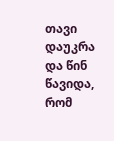თავი დაუკრა და წინ წავიდა, რომ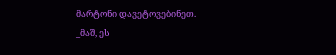მარტონი დავეტოვებინეთ.
_მაშ, ეს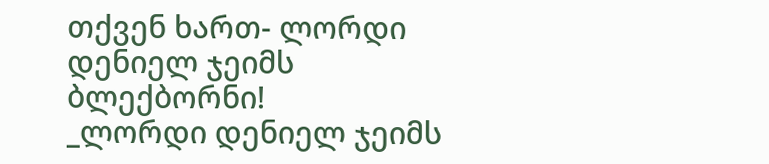თქვენ ხართ- ლორდი დენიელ ჯეიმს ბლექბორნი!
_ლორდი დენიელ ჯეიმს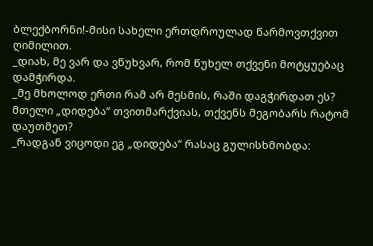ბლექბორნი!-მისი სახელი ერთდროულად წარმოვთქვით ღიმილით.
_დიახ, მე ვარ და ვწუხვარ, რომ წუხელ თქვენი მოტყუებაც დამჭირდა.
_მე მხოლოდ ერთი რამ არ მესმის, რაში დაგჭირდათ ეს? მთელი „დიდება“ თვითმარქვიას, თქვენს მეგობარს რატომ დაუთმეთ?
_რადგან ვიცოდი ეგ „დიდება“ რასაც გულისხმობდა: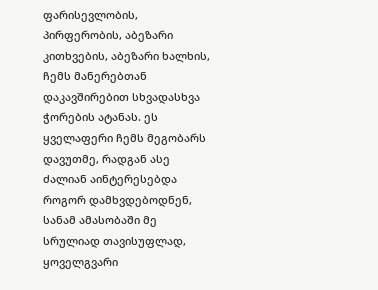ფარისევლობის, პირფერობის, აბეზარი კითხვების, აბეზარი ხალხის, ჩემს მანერებთან დაკავშირებით სხვადასხვა ჭორების ატანას. ეს ყველაფერი ჩემს მეგობარს დავუთმე, რადგან ასე ძალიან აინტერესებდა როგორ დამხვდებოდნენ, სანამ ამასობაში მე სრულიად თავისუფლად, ყოველგვარი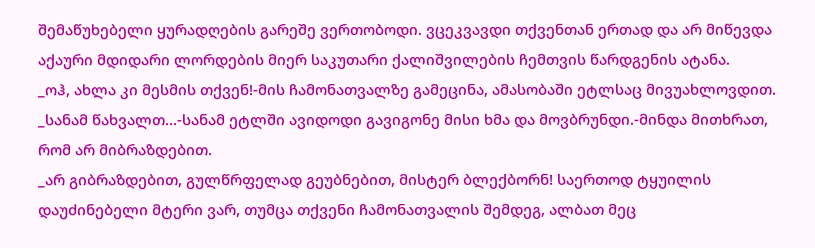შემაწუხებელი ყურადღების გარეშე ვერთობოდი. ვცეკვავდი თქვენთან ერთად და არ მიწევდა აქაური მდიდარი ლორდების მიერ საკუთარი ქალიშვილების ჩემთვის წარდგენის ატანა.
_ოჰ, ახლა კი მესმის თქვენ!-მის ჩამონათვალზე გამეცინა, ამასობაში ეტლსაც მივუახლოვდით.
_სანამ წახვალთ...-სანამ ეტლში ავიდოდი გავიგონე მისი ხმა და მოვბრუნდი.-მინდა მითხრათ, რომ არ მიბრაზდებით.
_არ გიბრაზდებით, გულწრფელად გეუბნებით, მისტერ ბლექბორნ! საერთოდ ტყუილის დაუძინებელი მტერი ვარ, თუმცა თქვენი ჩამონათვალის შემდეგ, ალბათ მეც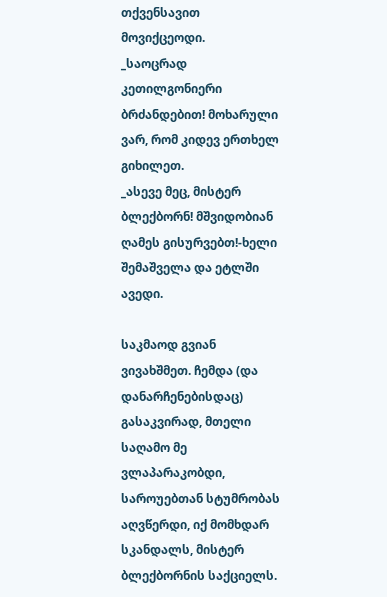თქვენსავით მოვიქცეოდი.
_საოცრად კეთილგონიერი ბრძანდებით! მოხარული ვარ, რომ კიდევ ერთხელ გიხილეთ.
_ასევე მეც, მისტერ ბლექბორნ! მშვიდობიან ღამეს გისურვებთ!-ხელი შემაშველა და ეტლში ავედი.

საკმაოდ გვიან ვივახშმეთ. ჩემდა (და დანარჩენებისდაც) გასაკვირად, მთელი საღამო მე ვლაპარაკობდი, საროუებთან სტუმრობას აღვწერდი, იქ მომხდარ სკანდალს, მისტერ ბლექბორნის საქციელს.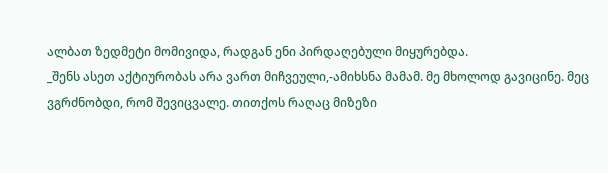ალბათ ზედმეტი მომივიდა, რადგან ენი პირდაღებული მიყურებდა.
_შენს ასეთ აქტიურობას არა ვართ მიჩვეული,-ამიხსნა მამამ. მე მხოლოდ გავიცინე. მეც ვგრძნობდი, რომ შევიცვალე. თითქოს რაღაც მიზეზი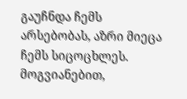გაუჩნდა ჩემს არსებობას, აზრი მიეცა ჩემს სიცოცხლეს.
მოგვიანებით,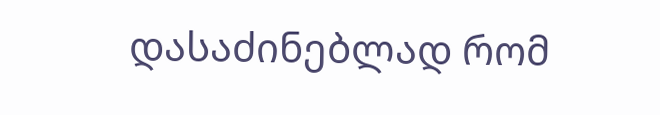დასაძინებლად რომ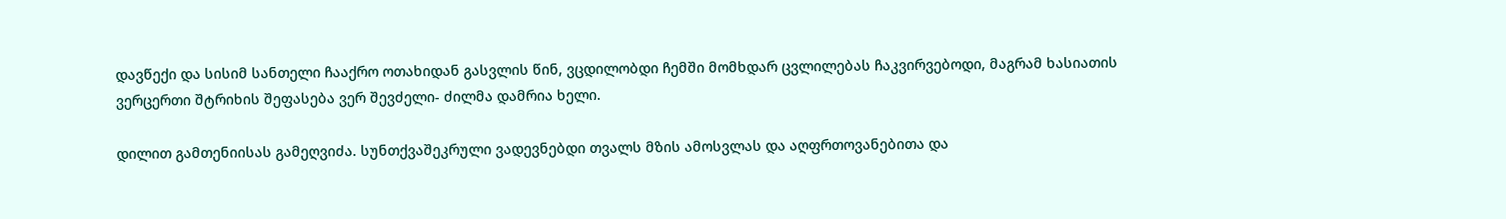დავწექი და სისიმ სანთელი ჩააქრო ოთახიდან გასვლის წინ, ვცდილობდი ჩემში მომხდარ ცვლილებას ჩაკვირვებოდი, მაგრამ ხასიათის ვერცერთი შტრიხის შეფასება ვერ შევძელი- ძილმა დამრია ხელი.

დილით გამთენიისას გამეღვიძა. სუნთქვაშეკრული ვადევნებდი თვალს მზის ამოსვლას და აღფრთოვანებითა და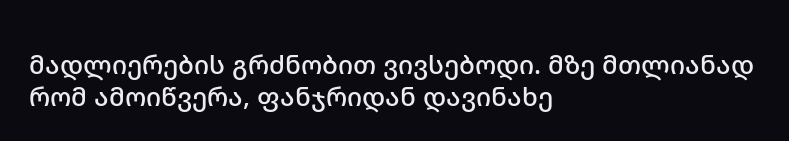მადლიერების გრძნობით ვივსებოდი. მზე მთლიანად რომ ამოიწვერა, ფანჯრიდან დავინახე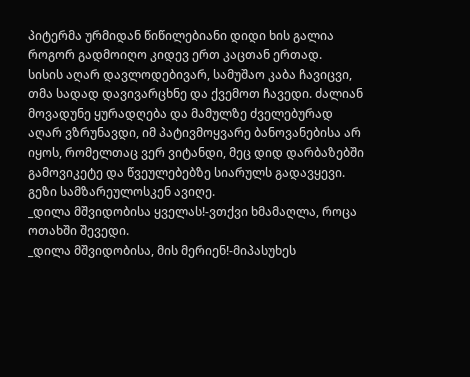პიტერმა ურმიდან წიწილებიანი დიდი ხის გალია როგორ გადმოიღო კიდევ ერთ კაცთან ერთად.
სისის აღარ დავლოდებივარ, სამუშაო კაბა ჩავიცვი, თმა სადად დავივარცხნე და ქვემოთ ჩავედი. ძალიან მოვადუნე ყურადღება და მამულზე ძველებურად აღარ ვზრუნავდი, იმ პატივმოყვარე ბანოვანებისა არ იყოს, რომელთაც ვერ ვიტანდი, მეც დიდ დარბაზებში გამოვიკეტე და წვეულებებზე სიარულს გადავყევი. გეზი სამზარეულოსკენ ავიღე.
_დილა მშვიდობისა ყველას!-ვთქვი ხმამაღლა, როცა ოთახში შევედი.
_დილა მშვიდობისა, მის მერიენ!-მიპასუხეს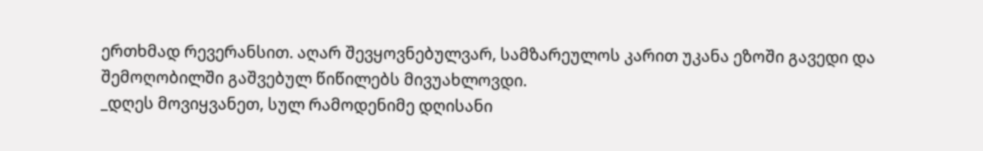ერთხმად რევერანსით. აღარ შევყოვნებულვარ, სამზარეულოს კარით უკანა ეზოში გავედი და შემოღობილში გაშვებულ წიწილებს მივუახლოვდი.
_დღეს მოვიყვანეთ, სულ რამოდენიმე დღისანი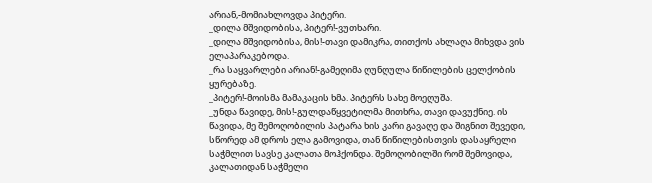არიან,-მომიახლოვდა პიტერი.
_დილა მშვიდობისა, პიტერ!-ვუთხარი.
_დილა მშვიდობისა, მის!-თავი დამიკრა, თითქოს ახლაღა მიხვდა ვის ელაპარაკებოდა.
_რა საყვარლები არიან!-გამეღიმა ღუნღულა წიწილების ცელქობის ყურებაზე.
_პიტერ!-მოისმა მამაკაცის ხმა. პიტერს სახე მოეღუშა.
_უნდა წავიდე, მის!-გულდაწყვეტილმა მითხრა, თავი დავუქნიე. ის წავიდა, მე შემოღობილის პატარა ხის კარი გავაღე და შიგნით შევედი, სწორედ ამ დროს ელა გამოვიდა, თან წიწილებისთვის დასაყრელი საჭმლით სავსე კალათა მოჰქონდა. შემოღობილში რომ შემოვიდა, კალათიდან საჭმელი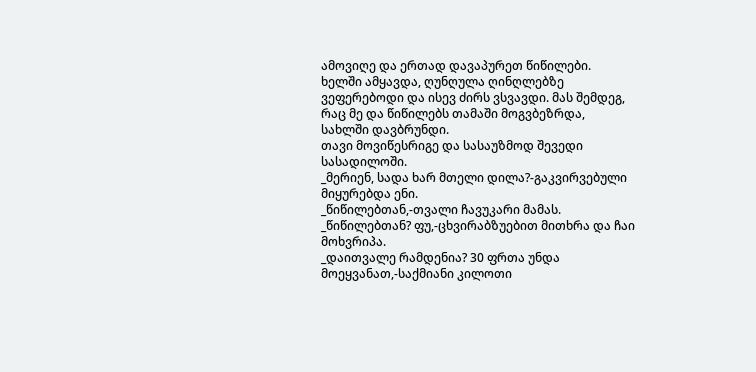ამოვიღე და ერთად დავაპურეთ წიწილები.
ხელში ამყავდა, ღუნღულა ღინღლებზე ვეფერებოდი და ისევ ძირს ვსვავდი. მას შემდეგ, რაც მე და წიწილებს თამაში მოგვბეზრდა, სახლში დავბრუნდი.
თავი მოვიწესრიგე და სასაუზმოდ შევედი სასადილოში.
_მერიენ, სადა ხარ მთელი დილა?-გაკვირვებული მიყურებდა ენი.
_წიწილებთან,-თვალი ჩავუკარი მამას.
_წიწილებთან? ფუ,-ცხვირაბზუებით მითხრა და ჩაი მოხვრიპა.
_დაითვალე რამდენია? 30 ფრთა უნდა მოეყვანათ,-საქმიანი კილოთი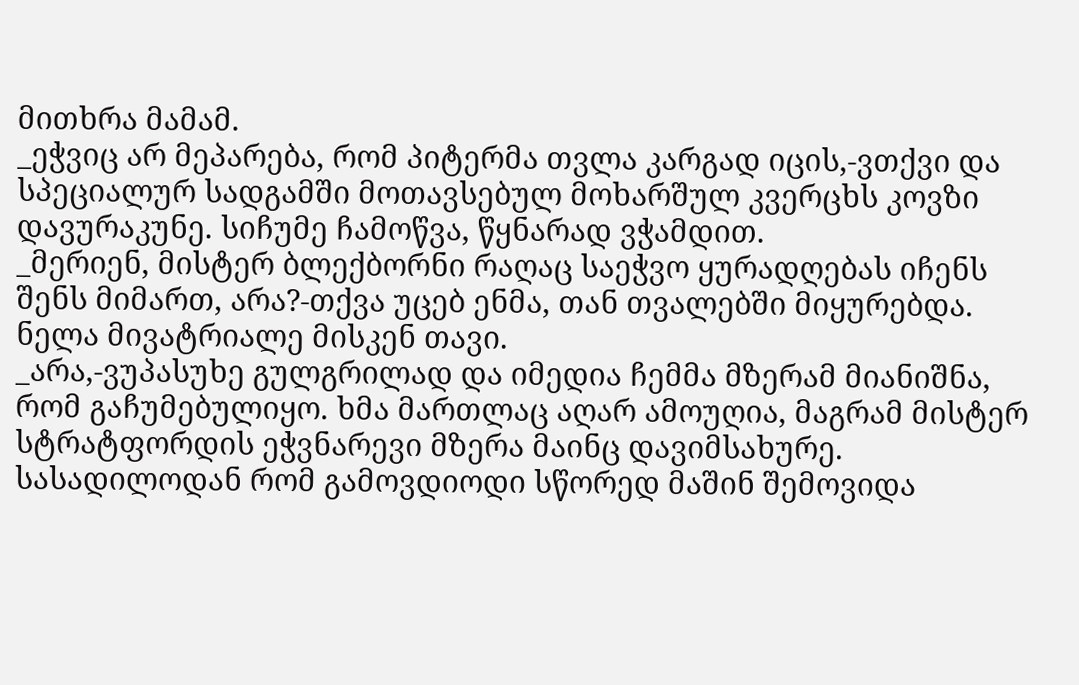მითხრა მამამ.
_ეჭვიც არ მეპარება, რომ პიტერმა თვლა კარგად იცის,-ვთქვი და სპეციალურ სადგამში მოთავსებულ მოხარშულ კვერცხს კოვზი დავურაკუნე. სიჩუმე ჩამოწვა, წყნარად ვჭამდით.
_მერიენ, მისტერ ბლექბორნი რაღაც საეჭვო ყურადღებას იჩენს შენს მიმართ, არა?-თქვა უცებ ენმა, თან თვალებში მიყურებდა. ნელა მივატრიალე მისკენ თავი.
_არა,-ვუპასუხე გულგრილად და იმედია ჩემმა მზერამ მიანიშნა, რომ გაჩუმებულიყო. ხმა მართლაც აღარ ამოუღია, მაგრამ მისტერ სტრატფორდის ეჭვნარევი მზერა მაინც დავიმსახურე.
სასადილოდან რომ გამოვდიოდი სწორედ მაშინ შემოვიდა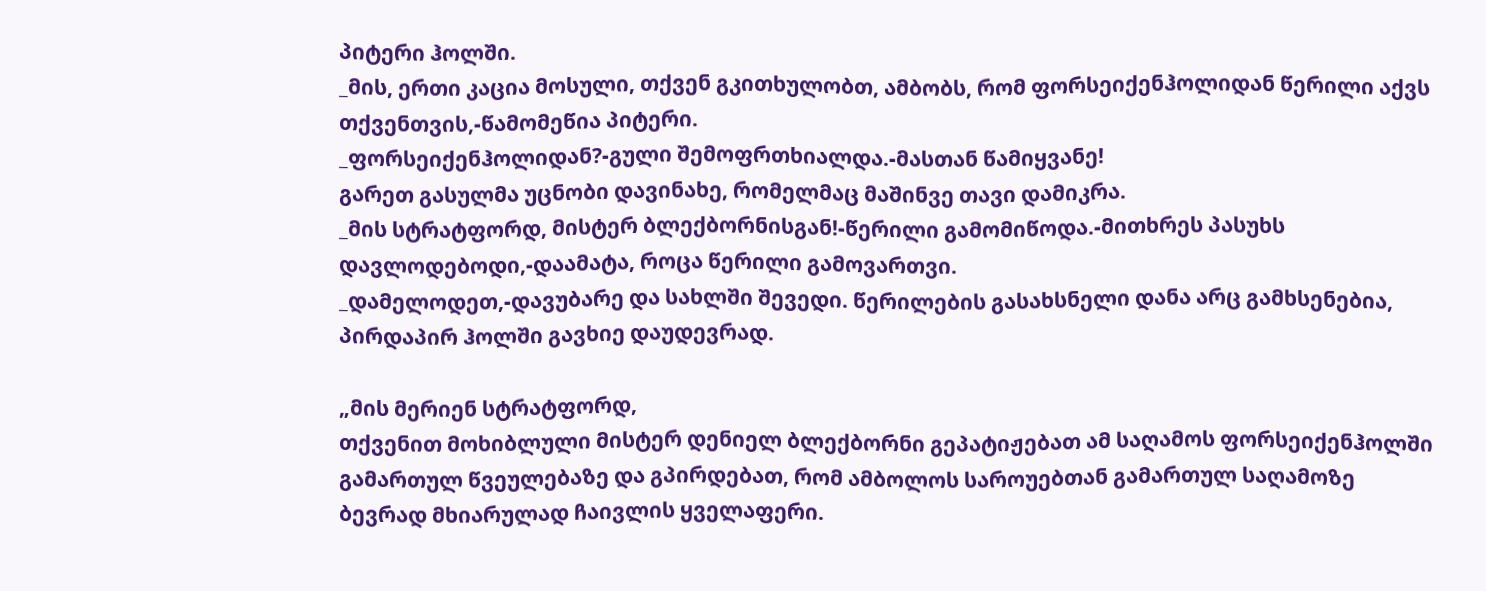პიტერი ჰოლში.
_მის, ერთი კაცია მოსული, თქვენ გკითხულობთ, ამბობს, რომ ფორსეიქენჰოლიდან წერილი აქვს თქვენთვის,-წამომეწია პიტერი.
_ფორსეიქენჰოლიდან?-გული შემოფრთხიალდა.-მასთან წამიყვანე!
გარეთ გასულმა უცნობი დავინახე, რომელმაც მაშინვე თავი დამიკრა.
_მის სტრატფორდ, მისტერ ბლექბორნისგან!-წერილი გამომიწოდა.-მითხრეს პასუხს დავლოდებოდი,-დაამატა, როცა წერილი გამოვართვი.
_დამელოდეთ,-დავუბარე და სახლში შევედი. წერილების გასახსნელი დანა არც გამხსენებია, პირდაპირ ჰოლში გავხიე დაუდევრად.

„მის მერიენ სტრატფორდ,
თქვენით მოხიბლული მისტერ დენიელ ბლექბორნი გეპატიჟებათ ამ საღამოს ფორსეიქენჰოლში გამართულ წვეულებაზე და გპირდებათ, რომ ამბოლოს საროუებთან გამართულ საღამოზე ბევრად მხიარულად ჩაივლის ყველაფერი.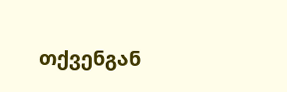თქვენგან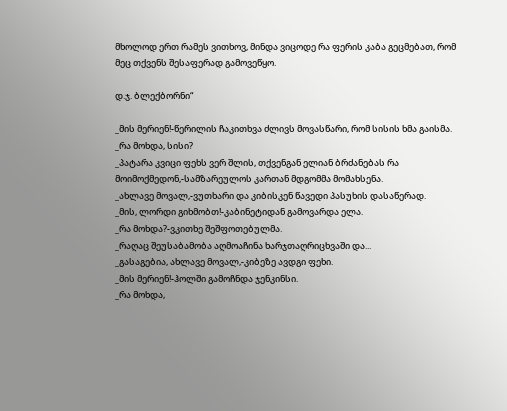მხოლოდ ერთ რამეს ვითხოვ, მინდა ვიცოდე რა ფერის კაბა გეცმებათ, რომ მეც თქვენს შესაფერად გამოვეწყო.

დ.ჯ. ბლექბორნი“

_მის მერიენ!-წერილის ჩაკითხვა ძლივს მოვასწარი, რომ სისის ხმა გაისმა.
_რა მოხდა, სისი?
_პატარა კვიცი ფეხს ვერ შლის, თქვენგან ელიან ბრძანებას რა მოიმოქმედონ,-სამზარეულოს კართან მდგომმა მომახსენა.
_ახლავე მოვალ,-ვუთხარი და კიბისკენ წავედი პასუხის დასაწერად.
_მის, ლორდი გიხმობთ!-კაბინეტიდან გამოვარდა ელა.
_რა მოხდა?-ვკითხე შეშფოთებულმა.
_რაღაც შეუსაბამობა აღმოაჩინა ხარჯთაღრიცხვაში და...
_გასაგებია, ახლავე მოვალ,-კიბეზე ავდგი ფეხი.
_მის მერიენ!-ჰოლში გამოჩნდა ჯენკინსი.
_რა მოხდა,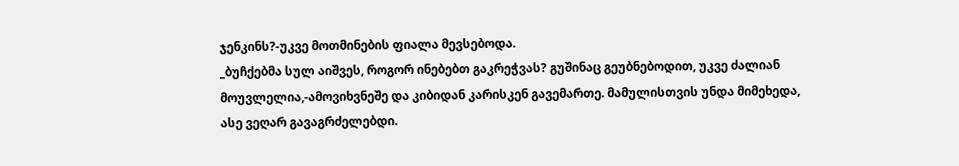ჯენკინს?-უკვე მოთმინების ფიალა მევსებოდა.
_ბუჩქებმა სულ აიშვეს, როგორ ინებებთ გაკრეჭვას? გუშინაც გეუბნებოდით, უკვე ძალიან მოუვლელია,-ამოვიხვნეშე და კიბიდან კარისკენ გავემართე. მამულისთვის უნდა მიმეხედა, ასე ვეღარ გავაგრძელებდი.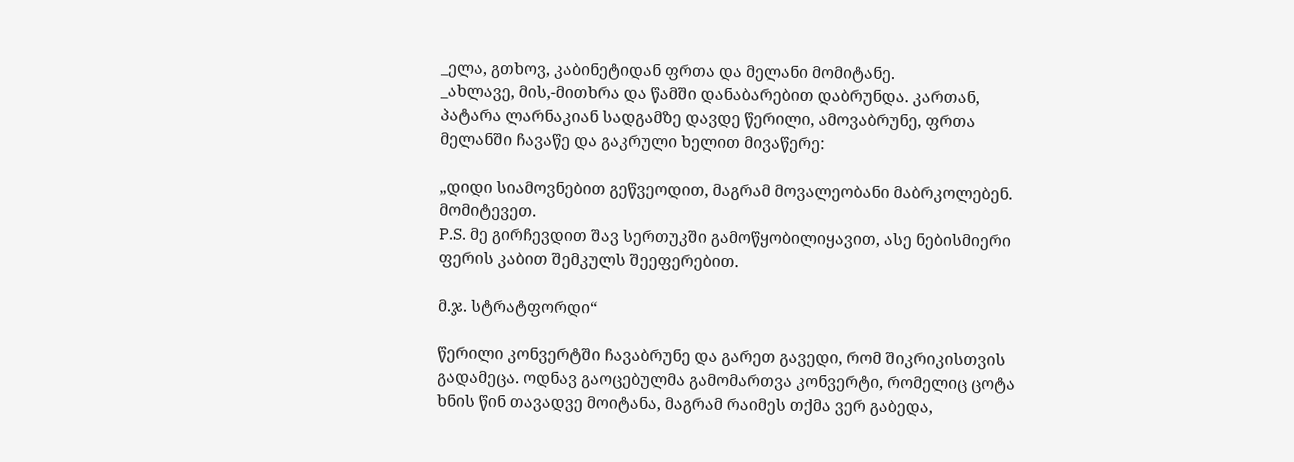_ელა, გთხოვ, კაბინეტიდან ფრთა და მელანი მომიტანე.
_ახლავე, მის,-მითხრა და წამში დანაბარებით დაბრუნდა. კართან, პატარა ლარნაკიან სადგამზე დავდე წერილი, ამოვაბრუნე, ფრთა მელანში ჩავაწე და გაკრული ხელით მივაწერე:

„დიდი სიამოვნებით გეწვეოდით, მაგრამ მოვალეობანი მაბრკოლებენ. მომიტევეთ.
P.S. მე გირჩევდით შავ სერთუკში გამოწყობილიყავით, ასე ნებისმიერი ფერის კაბით შემკულს შეეფერებით.

მ.ჯ. სტრატფორდი“

წერილი კონვერტში ჩავაბრუნე და გარეთ გავედი, რომ შიკრიკისთვის გადამეცა. ოდნავ გაოცებულმა გამომართვა კონვერტი, რომელიც ცოტა ხნის წინ თავადვე მოიტანა, მაგრამ რაიმეს თქმა ვერ გაბედა,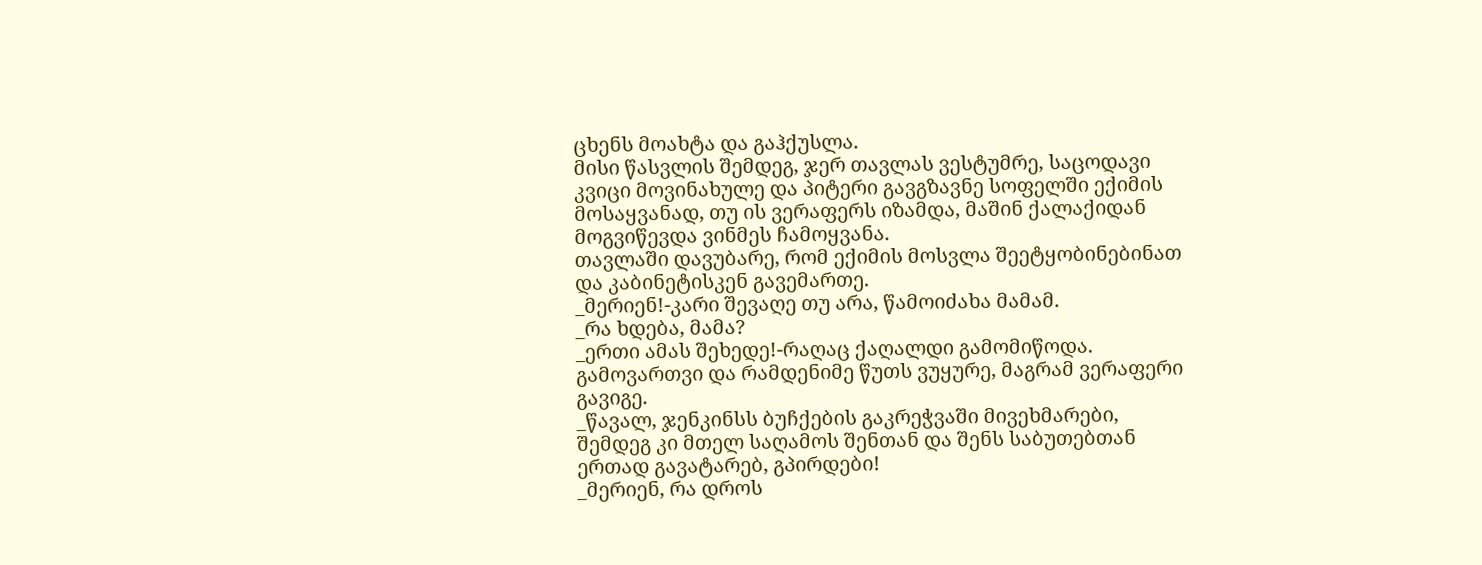ცხენს მოახტა და გაჰქუსლა.
მისი წასვლის შემდეგ, ჯერ თავლას ვესტუმრე, საცოდავი კვიცი მოვინახულე და პიტერი გავგზავნე სოფელში ექიმის მოსაყვანად, თუ ის ვერაფერს იზამდა, მაშინ ქალაქიდან მოგვიწევდა ვინმეს ჩამოყვანა.
თავლაში დავუბარე, რომ ექიმის მოსვლა შეეტყობინებინათ და კაბინეტისკენ გავემართე.
_მერიენ!-კარი შევაღე თუ არა, წამოიძახა მამამ.
_რა ხდება, მამა?
_ერთი ამას შეხედე!-რაღაც ქაღალდი გამომიწოდა. გამოვართვი და რამდენიმე წუთს ვუყურე, მაგრამ ვერაფერი გავიგე.
_წავალ, ჯენკინსს ბუჩქების გაკრეჭვაში მივეხმარები, შემდეგ კი მთელ საღამოს შენთან და შენს საბუთებთან ერთად გავატარებ, გპირდები!
_მერიენ, რა დროს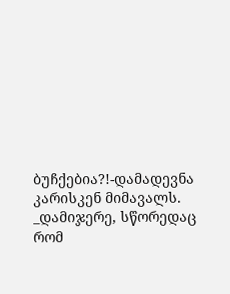ბუჩქებია?!-დამადევნა კარისკენ მიმავალს.
_დამიჯერე, სწორედაც რომ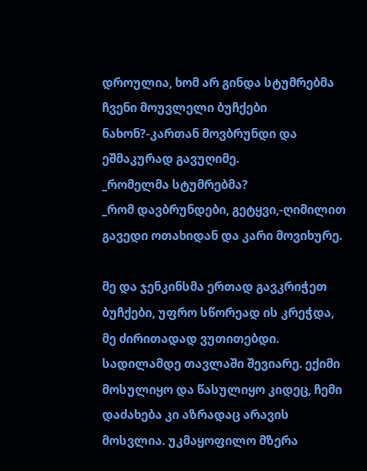დროულია, ხომ არ გინდა სტუმრებმა ჩვენი მოუვლელი ბუჩქები ნახონ?-კართან მოვბრუნდი და ეშმაკურად გავუღიმე.
_რომელმა სტუმრებმა?
_რომ დავბრუნდები, გეტყვი,-ღიმილით გავედი ოთახიდან და კარი მოვიხურე.

მე და ჯენკინსმა ერთად გავკრიჭეთ ბუჩქები, უფრო სწორეად ის კრეჭდა, მე ძირითადად ვუთითებდი. სადილამდე თავლაში შევიარე. ექიმი მოსულიყო და წასულიყო კიდეც, ჩემი დაძახება კი აზრადაც არავის მოსვლია. უკმაყოფილო მზერა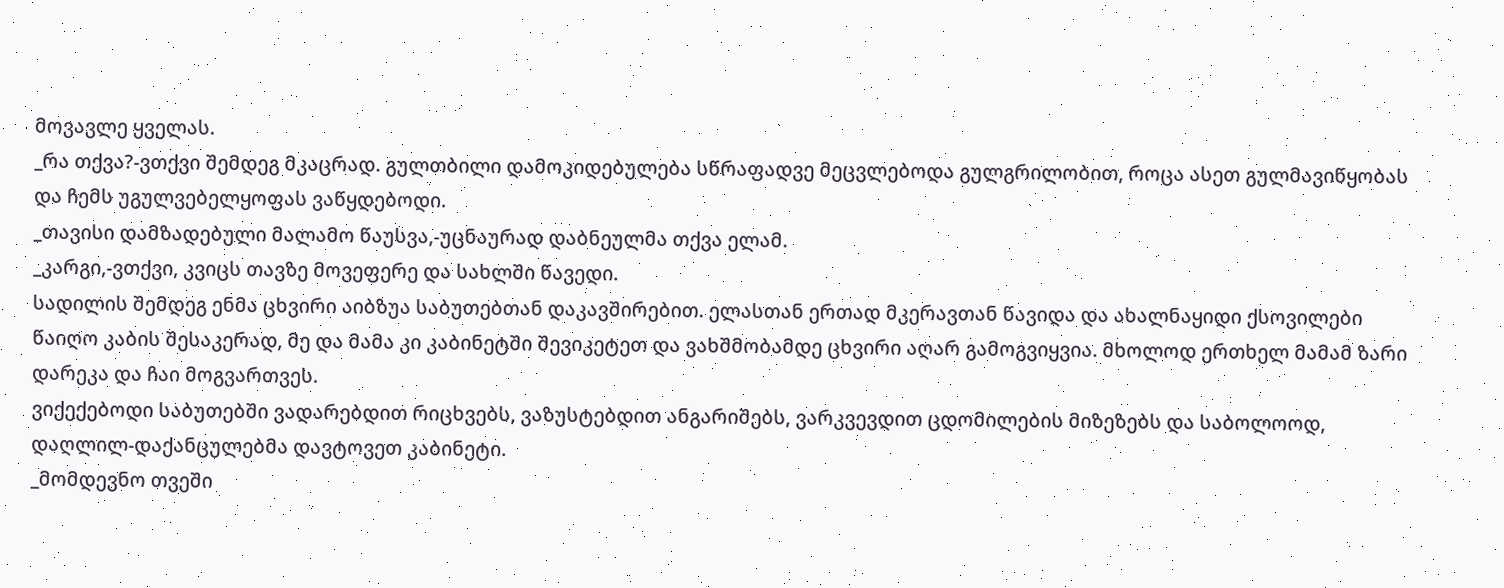მოვავლე ყველას.
_რა თქვა?-ვთქვი შემდეგ მკაცრად. გულთბილი დამოკიდებულება სწრაფადვე მეცვლებოდა გულგრილობით, როცა ასეთ გულმავიწყობას და ჩემს უგულვებელყოფას ვაწყდებოდი.
_თავისი დამზადებული მალამო წაუსვა,-უცნაურად დაბნეულმა თქვა ელამ.
_კარგი,-ვთქვი, კვიცს თავზე მოვეფერე და სახლში წავედი.
სადილის შემდეგ ენმა ცხვირი აიბზუა საბუთებთან დაკავშირებით. ელასთან ერთად მკერავთან წავიდა და ახალნაყიდი ქსოვილები წაიღო კაბის შესაკერად, მე და მამა კი კაბინეტში შევიკეტეთ და ვახშმობამდე ცხვირი აღარ გამოგვიყვია. მხოლოდ ერთხელ მამამ ზარი დარეკა და ჩაი მოგვართვეს.
ვიქექებოდი საბუთებში ვადარებდით რიცხვებს, ვაზუსტებდით ანგარიშებს, ვარკვევდით ცდომილების მიზეზებს და საბოლოოდ, დაღლილ-დაქანცულებმა დავტოვეთ კაბინეტი.
_მომდევნო თვეში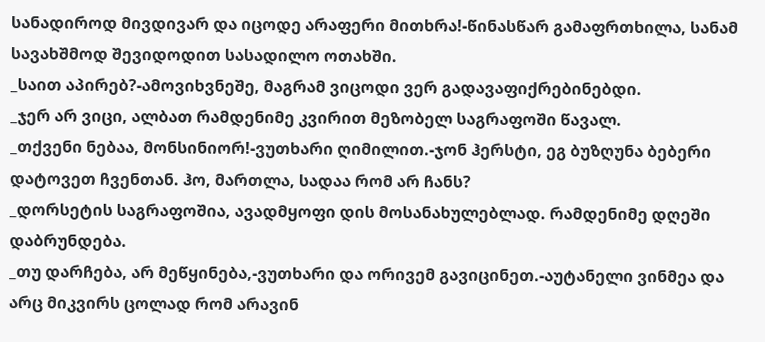სანადიროდ მივდივარ და იცოდე არაფერი მითხრა!-წინასწარ გამაფრთხილა, სანამ სავახშმოდ შევიდოდით სასადილო ოთახში.
_საით აპირებ?-ამოვიხვნეშე, მაგრამ ვიცოდი ვერ გადავაფიქრებინებდი.
_ჯერ არ ვიცი, ალბათ რამდენიმე კვირით მეზობელ საგრაფოში წავალ.
_თქვენი ნებაა, მონსინიორ!-ვუთხარი ღიმილით.-ჯონ ჰერსტი, ეგ ბუზღუნა ბებერი დატოვეთ ჩვენთან. ჰო, მართლა, სადაა რომ არ ჩანს?
_დორსეტის საგრაფოშია, ავადმყოფი დის მოსანახულებლად. რამდენიმე დღეში დაბრუნდება.
_თუ დარჩება, არ მეწყინება,-ვუთხარი და ორივემ გავიცინეთ.-აუტანელი ვინმეა და არც მიკვირს ცოლად რომ არავინ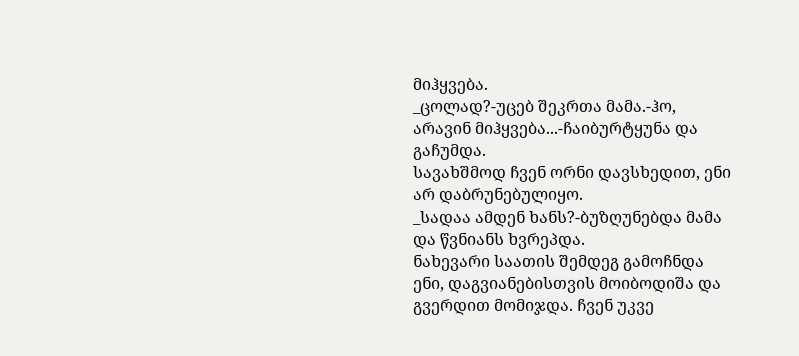მიჰყვება.
_ცოლად?-უცებ შეკრთა მამა.-ჰო, არავინ მიჰყვება...-ჩაიბურტყუნა და გაჩუმდა.
სავახშმოდ ჩვენ ორნი დავსხედით, ენი არ დაბრუნებულიყო.
_სადაა ამდენ ხანს?-ბუზღუნებდა მამა და წვნიანს ხვრეპდა.
ნახევარი საათის შემდეგ გამოჩნდა ენი, დაგვიანებისთვის მოიბოდიშა და გვერდით მომიჯდა. ჩვენ უკვე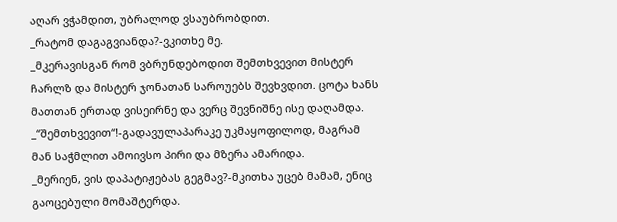აღარ ვჭამდით, უბრალოდ ვსაუბრობდით.
_რატომ დაგაგვიანდა?-ვკითხე მე.
_მკერავისგან რომ ვბრუნდებოდით შემთხვევით მისტერ ჩარლზ და მისტერ ჯონათან საროუებს შევხვდით. ცოტა ხანს მათთან ერთად ვისეირნე და ვერც შევნიშნე ისე დაღამდა.
_“შემთხვევით“!-გადავულაპარაკე უკმაყოფილოდ, მაგრამ მან საჭმლით ამოივსო პირი და მზერა ამარიდა.
_მერიენ, ვის დაპატიჟებას გეგმავ?-მკითხა უცებ მამამ, ენიც გაოცებული მომაშტერდა.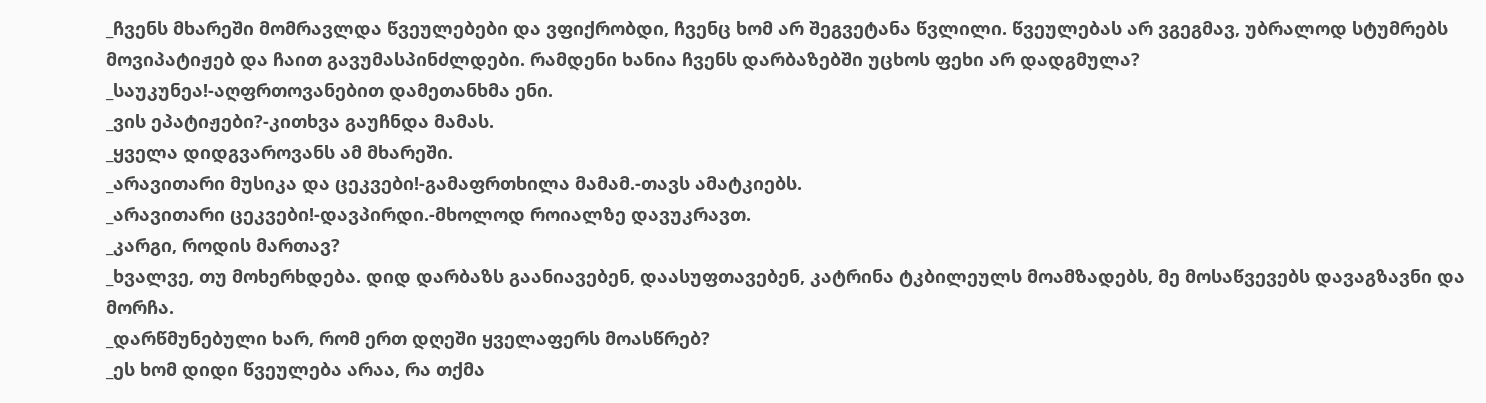_ჩვენს მხარეში მომრავლდა წვეულებები და ვფიქრობდი, ჩვენც ხომ არ შეგვეტანა წვლილი. წვეულებას არ ვგეგმავ, უბრალოდ სტუმრებს მოვიპატიჟებ და ჩაით გავუმასპინძლდები. რამდენი ხანია ჩვენს დარბაზებში უცხოს ფეხი არ დადგმულა?
_საუკუნეა!-აღფრთოვანებით დამეთანხმა ენი.
_ვის ეპატიჟები?-კითხვა გაუჩნდა მამას.
_ყველა დიდგვაროვანს ამ მხარეში.
_არავითარი მუსიკა და ცეკვები!-გამაფრთხილა მამამ.-თავს ამატკიებს.
_არავითარი ცეკვები!-დავპირდი.-მხოლოდ როიალზე დავუკრავთ.
_კარგი, როდის მართავ?
_ხვალვე, თუ მოხერხდება. დიდ დარბაზს გაანიავებენ, დაასუფთავებენ, კატრინა ტკბილეულს მოამზადებს, მე მოსაწვევებს დავაგზავნი და მორჩა.
_დარწმუნებული ხარ, რომ ერთ დღეში ყველაფერს მოასწრებ?
_ეს ხომ დიდი წვეულება არაა, რა თქმა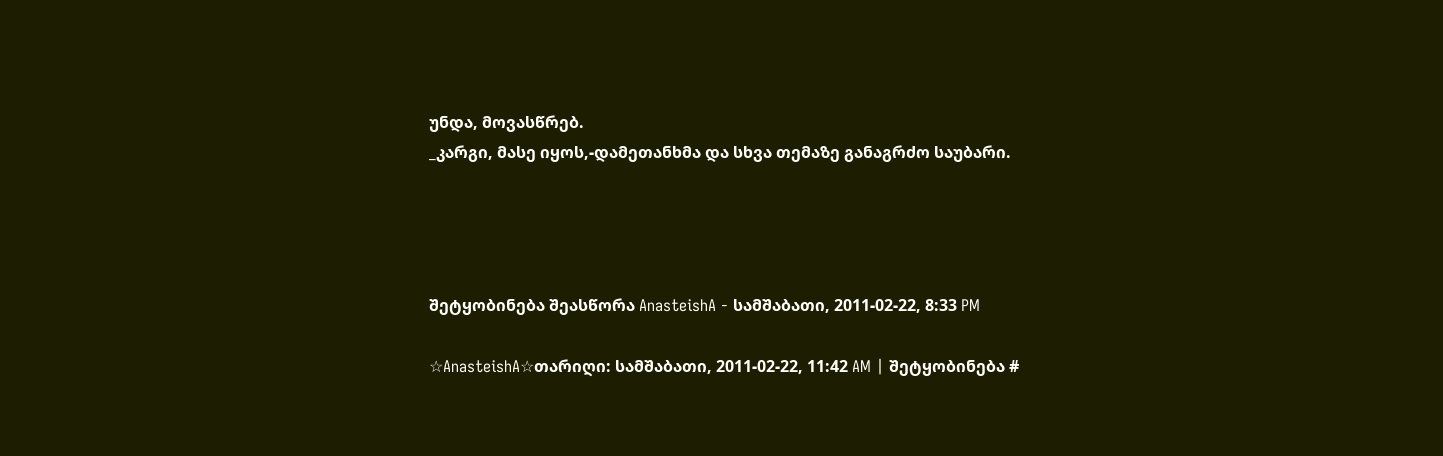უნდა, მოვასწრებ.
_კარგი, მასე იყოს,-დამეთანხმა და სხვა თემაზე განაგრძო საუბარი.




შეტყობინება შეასწორა AnasteishA - სამშაბათი, 2011-02-22, 8:33 PM

☆AnasteishA☆თარიღი: სამშაბათი, 2011-02-22, 11:42 AM | შეტყობინება #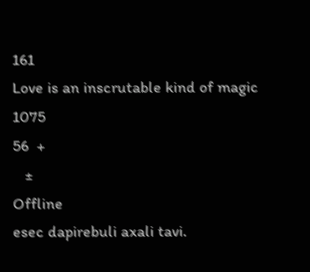161
Love is an inscrutable kind of magic
1075
56  +
   ±
Offline
esec dapirebuli axali tavi.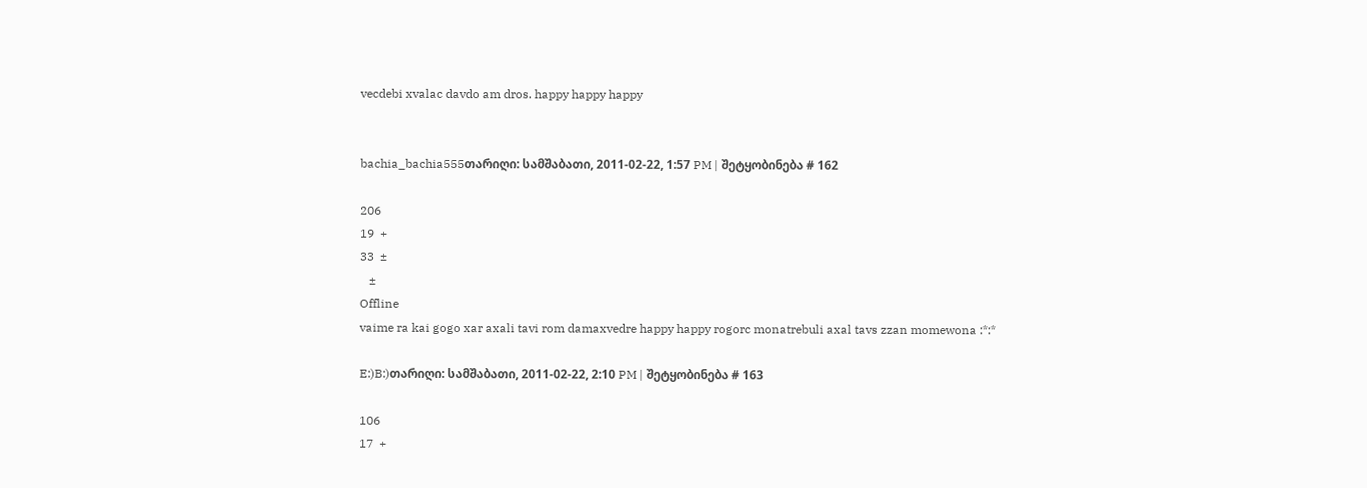vecdebi xvalac davdo am dros. happy happy happy


bachia_bachia555თარიღი: სამშაბათი, 2011-02-22, 1:57 PM | შეტყობინება # 162

206
19  +
33  ±
   ±
Offline
vaime ra kai gogo xar axali tavi rom damaxvedre happy happy rogorc monatrebuli axal tavs zzan momewona :*:*

E:)B:)თარიღი: სამშაბათი, 2011-02-22, 2:10 PM | შეტყობინება # 163

106
17  +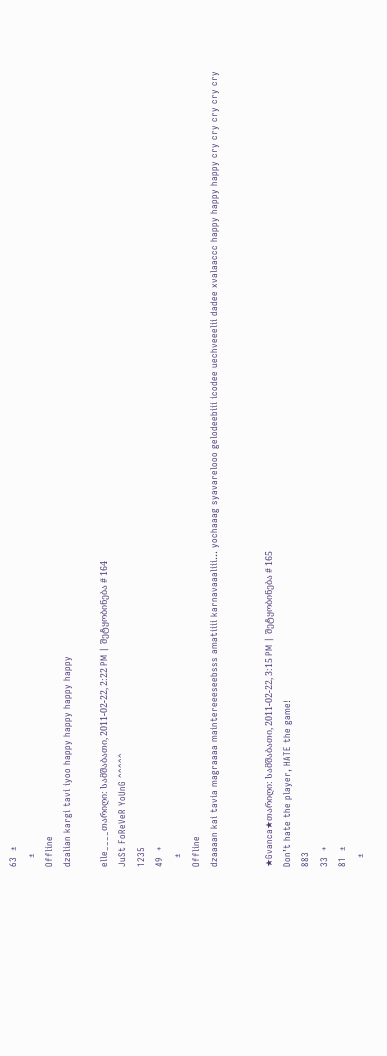63  ±
   ±
Offline
dzalian kargi tavi iyoo happy happy happy happy

elle____თარიღი: სამშაბათი, 2011-02-22, 2:22 PM | შეტყობინება # 164
JuSt FoReVeR YoUnG ^^^^^
1235
49  +
   ±
Offline
dzaaaan kai tavia magraaaa maintereeeseebsss amatiiii karnavaaaliii... yochaaag syavarelooo gelodeebiii icodee uechveeelii dadee xvalaaccc happy happy happy cry cry cry cry cry


★Gvanca★თარიღი: სამშაბათი, 2011-02-22, 3:15 PM | შეტყობინება # 165
Don’t hate the player, HATE the game!
883
33  +
81  ±
   ±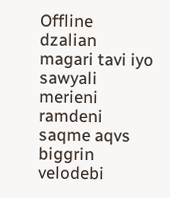Offline
dzalian magari tavi iyo sawyali merieni ramdeni saqme aqvs biggrin velodebi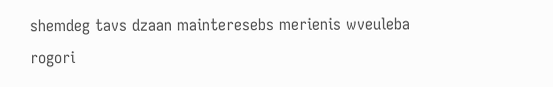shemdeg tavs dzaan mainteresebs merienis wveuleba rogori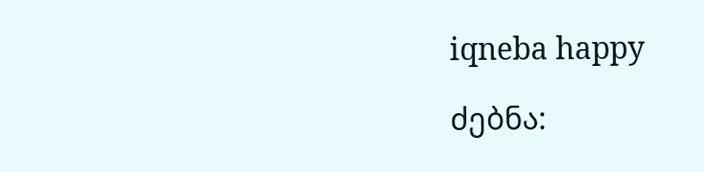iqneba happy

ძებნა: